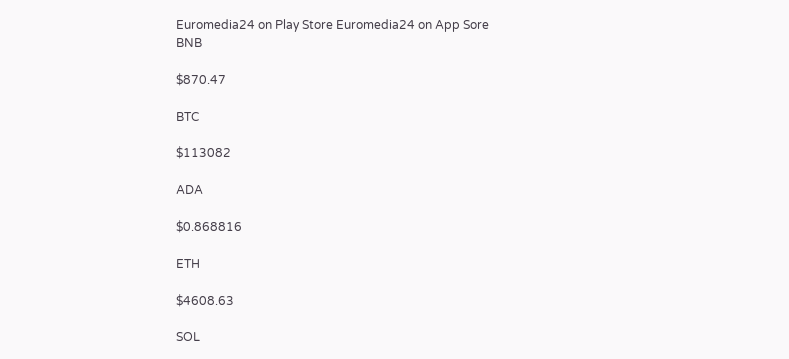Euromedia24 on Play Store Euromedia24 on App Sore
BNB

$870.47

BTC

$113082

ADA

$0.868816

ETH

$4608.63

SOL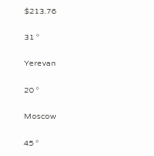$213.76

31 °

Yerevan

20 °

Moscow

45 °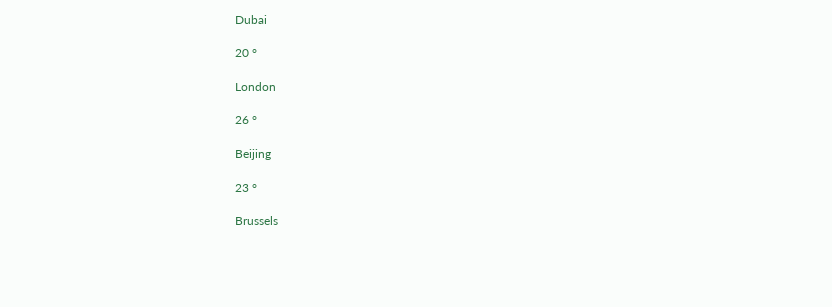Dubai

20 °

London

26 °

Beijing

23 °

Brussels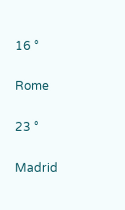16 °

Rome

23 °

Madrid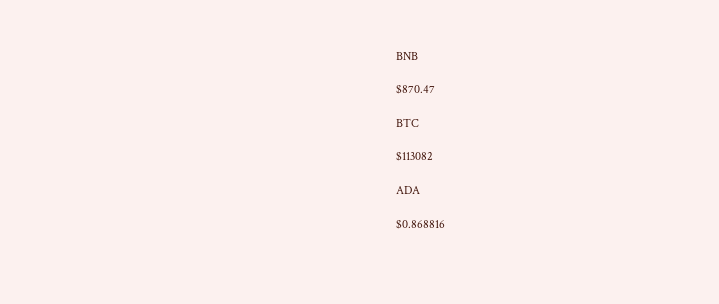BNB

$870.47

BTC

$113082

ADA

$0.868816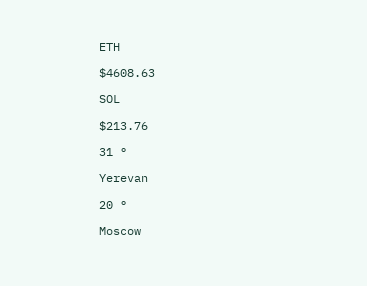ETH

$4608.63

SOL

$213.76

31 °

Yerevan

20 °

Moscow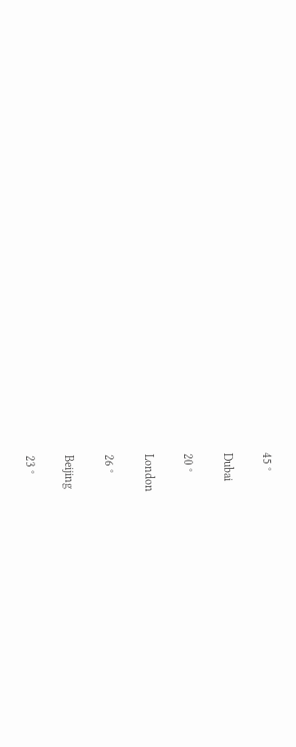45 °

Dubai

20 °

London

26 °

Beijing

23 °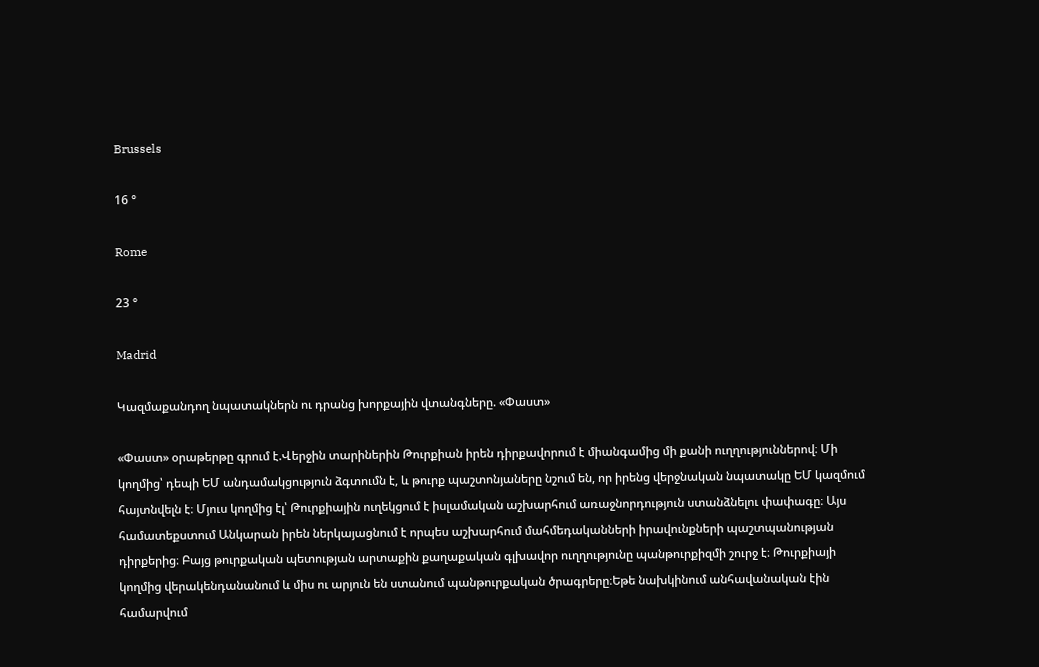Brussels

16 °

Rome

23 °

Madrid

Կազմաքանդող նպատակներն ու դրանց խորքային վտանգները. «Փաստ»

«Փաստ» օրաթերթը գրում է.Վերջին տարիներին Թուրքիան իրեն դիրքավորում է միանգամից մի քանի ուղղություններով։ Մի կողմից՝ դեպի ԵՄ անդամակցություն ձգտումն է, և թուրք պաշտոնյաները նշում են, որ իրենց վերջնական նպատակը ԵՄ կազմում հայտնվելն է։ Մյուս կողմից էլ՝ Թուրքիային ուղեկցում է իսլամական աշխարհում առաջնորդություն ստանձնելու փափագը։ Այս համատեքստում Անկարան իրեն ներկայացնում է որպես աշխարհում մահմեդականների իրավունքների պաշտպանության դիրքերից։ Բայց թուրքական պետության արտաքին քաղաքական գլխավոր ուղղությունը պանթուրքիզմի շուրջ է։ Թուրքիայի կողմից վերակենդանանում և միս ու արյուն են ստանում պանթուրքական ծրագրերը։Եթե նախկինում անհավանական էին համարվում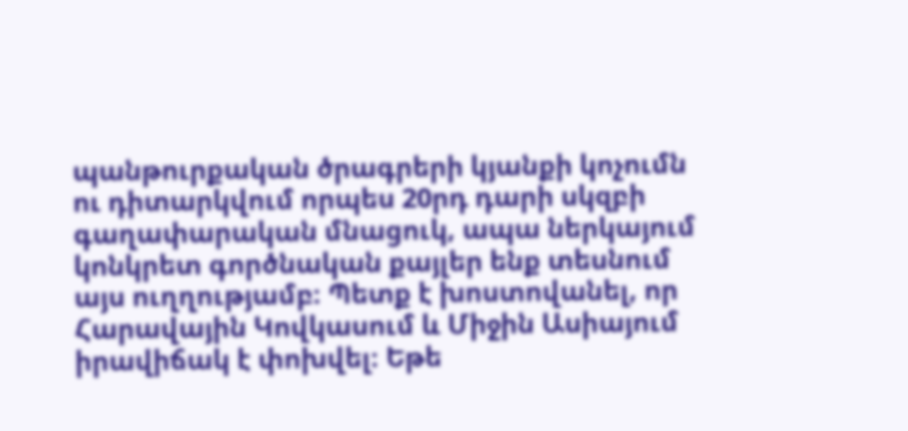պանթուրքական ծրագրերի կյանքի կոչումն ու դիտարկվում որպես 20րդ դարի սկզբի գաղափարական մնացուկ, ապա ներկայում կոնկրետ գործնական քայլեր ենք տեսնում այս ուղղությամբ։ Պետք է խոստովանել, որ Հարավային Կովկասում և Միջին Ասիայում իրավիճակ է փոխվել։ Եթե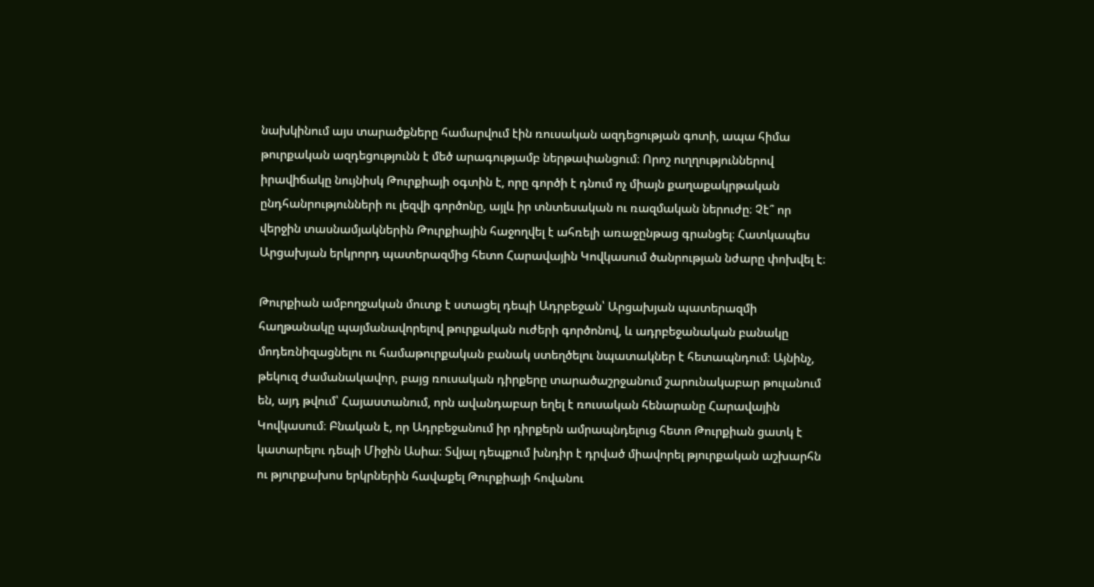նախկինում այս տարածքները համարվում էին ռուսական ազդեցության գոտի, ապա հիմա թուրքական ազդեցությունն է մեծ արագությամբ ներթափանցում։ Որոշ ուղղություններով իրավիճակը նույնիսկ Թուրքիայի օգտին է, որը գործի է դնում ոչ միայն քաղաքակրթական ընդհանրությունների ու լեզվի գործոնը, այլև իր տնտեսական ու ռազմական ներուժը։ Չէ՞ որ վերջին տասնամյակներին Թուրքիային հաջողվել է ահռելի առաջընթաց գրանցել։ Հատկապես Արցախյան երկրորդ պատերազմից հետո Հարավային Կովկասում ծանրության նժարը փոխվել է։

Թուրքիան ամբողջական մուտք է ստացել դեպի Ադրբեջան՝ Արցախյան պատերազմի հաղթանակը պայմանավորելով թուրքական ուժերի գործոնով, և ադրբեջանական բանակը մոդեռնիզացնելու ու համաթուրքական բանակ ստեղծելու նպատակներ է հետապնդում։ Այնինչ, թեկուզ ժամանակավոր, բայց ռուսական դիրքերը տարածաշրջանում շարունակաբար թուլանում են, այդ թվում՝ Հայաստանում, որն ավանդաբար եղել է ռուսական հենարանը Հարավային Կովկասում։ Բնական է, որ Ադրբեջանում իր դիրքերն ամրապնդելուց հետո Թուրքիան ցատկ է կատարելու դեպի Միջին Ասիա։ Տվյալ դեպքում խնդիր է դրված միավորել թյուրքական աշխարհն ու թյուրքախոս երկրներին հավաքել Թուրքիայի հովանու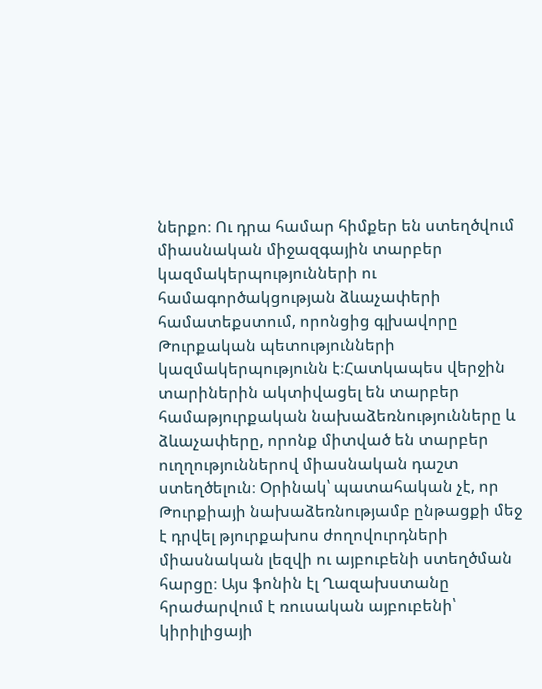ներքո։ Ու դրա համար հիմքեր են ստեղծվում միասնական միջազգային տարբեր կազմակերպությունների ու համագործակցության ձևաչափերի համատեքստում, որոնցից գլխավորը Թուրքական պետությունների կազմակերպությունն է։Հատկապես վերջին տարիներին ակտիվացել են տարբեր համաթյուրքական նախաձեռնությունները և ձևաչափերը, որոնք միտված են տարբեր ուղղություններով միասնական դաշտ ստեղծելուն։ Օրինակ՝ պատահական չէ, որ Թուրքիայի նախաձեռնությամբ ընթացքի մեջ է դրվել թյուրքախոս ժողովուրդների միասնական լեզվի ու այբուբենի ստեղծման հարցը։ Այս ֆոնին էլ Ղազախստանը հրաժարվում է ռուսական այբուբենի՝ կիրիլիցայի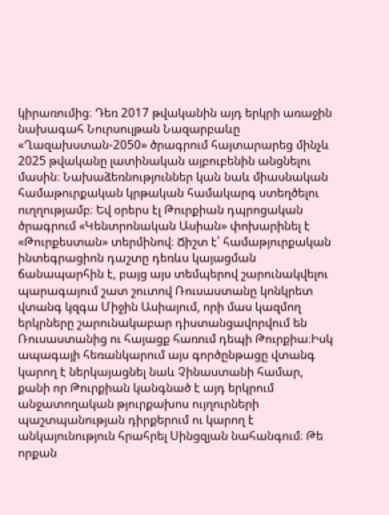կիրառումից։ Դեռ 2017 թվականին այդ երկրի առաջին նախագահ Նուրսուլթան Նազարբաևը «Ղազախստան-2050» ծրագրում հայտարարեց մինչև 2025 թվականը լատինական այբուբենին անցնելու մասին։ Նախաձեռնություններ կան նաև միասնական համաթուրքական կրթական համակարգ ստեղծելու ուղղությամբ։ Եվ օրերս էլ Թուրքիան դպրոցական ծրագրում «Կենտրոնական Ասիան» փոխարինել է «Թուրքեստան» տերմինով։ Ճիշտ է՝ համաթյուրքական ինտեգրացիոն դաշտը դեռևս կայացման ճանապարհին է, բայց այս տեմպերով շարունակվելու պարագայում շատ շուտով Ռուսաստանը կոնկրետ վտանգ կզգա Միջին Ասիայում, որի մաս կազմող երկրները շարունակաբար դիստանցավորվում են Ռուսաստանից ու հայացք հառում դեպի Թուրքիա։Իսկ ապագայի հեռանկարում այս գործընթացը վտանգ կարող է ներկայացնել նաև Չինաստանի համար, քանի որ Թուրքիան կանգնած է այդ երկրում անջատողական թյուրքախոս ույղուրների պաշտպանության դիրքերում ու կարող է անկայունություն հրահրել Սինցզյան նահանգում։ Թե որքան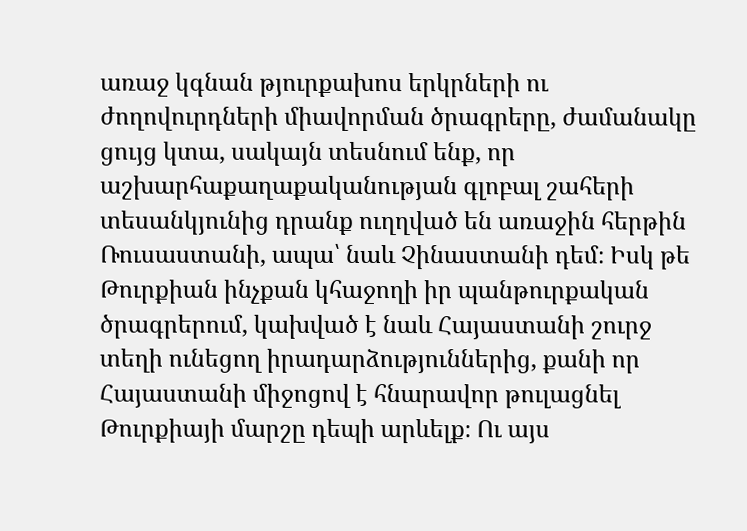առաջ կգնան թյուրքախոս երկրների ու ժողովուրդների միավորման ծրագրերը, ժամանակը ցույց կտա, սակայն տեսնում ենք, որ աշխարհաքաղաքականության գլոբալ շահերի տեսանկյունից դրանք ուղղված են առաջին հերթին Ռուսաստանի, ապա՝ նաև Չինաստանի դեմ։ Իսկ թե Թուրքիան ինչքան կհաջողի իր պանթուրքական ծրագրերում, կախված է նաև Հայաստանի շուրջ տեղի ունեցող իրադարձություններից, քանի որ Հայաստանի միջոցով է հնարավոր թուլացնել Թուրքիայի մարշը դեպի արևելք։ Ու այս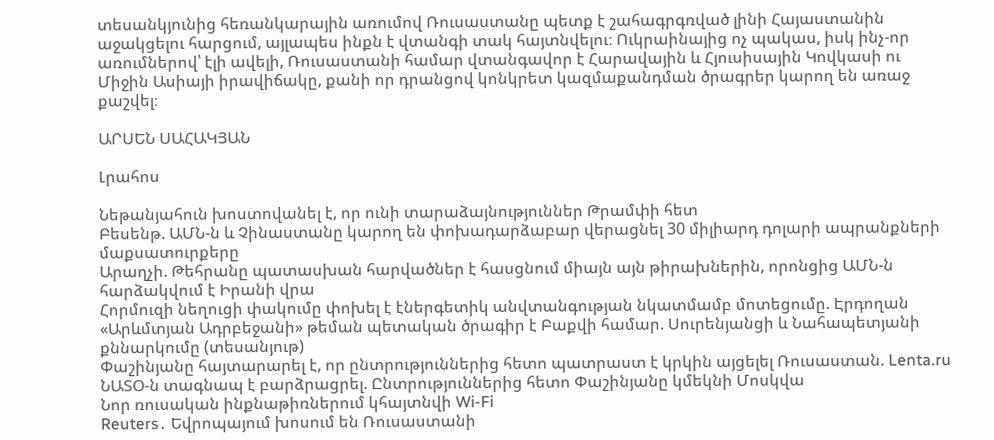տեսանկյունից հեռանկարային առումով Ռուսաստանը պետք է շահագրգռված լինի Հայաստանին աջակցելու հարցում, այլապես ինքն է վտանգի տակ հայտնվելու։ Ուկրաինայից ոչ պակաս, իսկ ինչ-որ առումներով՝ էլի ավելի, Ռուսաստանի համար վտանգավոր է Հարավային և Հյուսիսային Կովկասի ու Միջին Ասիայի իրավիճակը, քանի որ դրանցով կոնկրետ կազմաքանդման ծրագրեր կարող են առաջ քաշվել։

ԱՐՍԵՆ ՍԱՀԱԿՅԱՆ

Լրահոս

Նեթանյահուն խոստովանել է, որ ունի տարաձայնություններ Թրամփի հետ
Բեսենթ. ԱՄՆ-ն և Չինաստանը կարող են փոխադարձաբար վերացնել 30 միլիարդ դոլարի ապրանքների մաքսատուրքերը
Արաղչի. Թեհրանը պատասխան հարվածներ է հասցնում միայն այն թիրախներին, որոնցից ԱՄՆ-ն հարձակվում է Իրանի վրա
Հորմուզի նեղուցի փակումը փոխել է էներգետիկ անվտանգության նկատմամբ մոտեցումը. Էրդողան
«Արևմտյան Ադրբեջանի» թեման պետական ծրագիր է Բաքվի համար. Սուրենյանցի և Նահապետյանի քննարկումը (տեսանյութ)
Փաշինյանը հայտարարել է, որ ընտրություններից հետո պատրաստ է կրկին այցելել Ռուսաստան. Lenta.ru
ՆԱՏՕ-ն տագնապ է բարձրացրել. Ընտրություններից հետո Փաշինյանը կմեկնի Մոսկվա
Նոր ռուսական ինքնաթիռներում կհայտնվի Wi-Fi
Reuters․ Եվրոպայում խոսում են Ռուսաստանի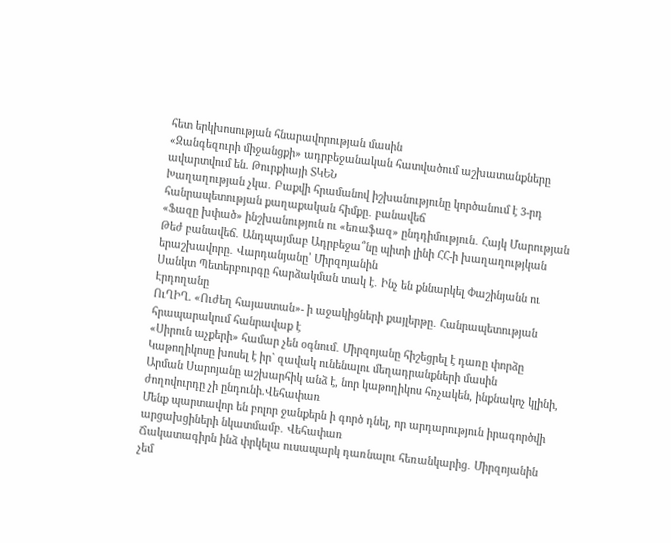հետ երկխոսության հնարավորության մասին
«Զանգեզուրի միջանցքի» ադրբեջանական հատվածում աշխատանքները ավարտվում են. Թուրքիայի ՏԿԵՆ
Խաղաղության չկա․ Բաքվի հրամանով իշխանությունը կործանում է 3-րդ հանրապետության քաղաքական հիմքը․ բանավեճ
«Ֆազը խփած» ինշխանություն ու «եռաֆազ» ընդդիմություն․ Հայկ Մարության
Թեժ բանավեճ․ Անդպայմաբ Ադրբեջա՞նը պիտի լինի ՀՀ-ի խաղաղությկան երաշխավորը․ Վարդանյանը՝ Միրզոյանին
Սանկտ Պետերբուրգը հարձակման տակ է․ Ինչ են քննարկել Փաշինյանն ու Էրդողանը
ՈւՂԻՂ. «Ուժեղ հայաստան»- ի աջակիցների քայլերթը․ Հանրապետության հրապարակում հանրավաք է
«Սիրուն աչքերի» համար չեն օգնում․ Միրզոյանը հիշեցրել է դառը փորձը
Կաթողիկոսը խոսել է իր` զավակ ունենալու մեղադրանքների մասին
Արման Սարոյանը աշխարհիկ անձ է, նոր կաթողիկոս հռչակեն, ինքնակոչ կլինի, ժողովուրդը չի ընդունի.Վեհափառ
Մենք պարտավոր են բոլոր ջանքերն ի գործ դնել, որ արդարություն իրագործվի արցախցիների նկատմամբ․ Վեհափառ
Ճակատագիրն ինձ փրկելա ուսապարկ դառնալու հեռանկարից․ Միրզոյանին չեմ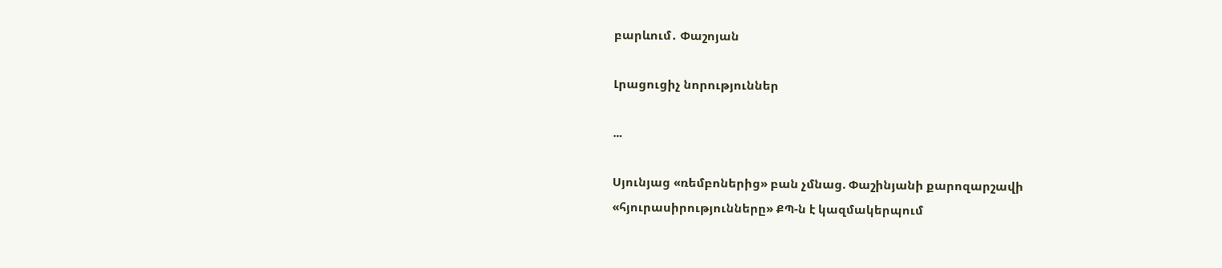բարևում․ Փաշոյան

Լրացուցիչ նորություններ

...

Սյունյաց «ռեմբոներից» բան չմնաց. Փաշինյանի քարոզարշավի «հյուրասիրությունները» ՔՊ-ն է կազմակերպում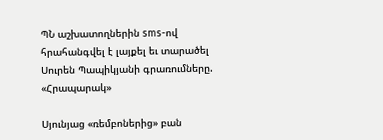ՊՆ աշխատողներին sms-ով հրահանգվել է լայքել եւ տարածել Սուրեն Պապիկյանի գրառումները. «Հրապարակ»

Սյունյաց «ռեմբոներից» բան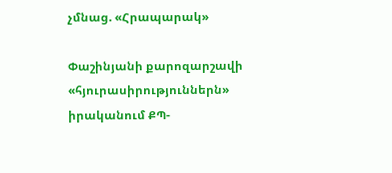չմնաց. «Հրապարակ»

Փաշինյանի քարոզարշավի «հյուրասիրություններն» իրականում ՔՊ-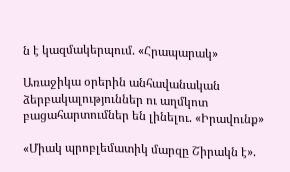ն է կազմակերպում. «Հրապարակ»

Առաջիկա օրերին անհավանական ձերբակալություններ ու աղմկոտ բացահարտումներ են լինելու. «Իրավունք»

«Միակ պրոբլեմատիկ մարզը Շիրակն է».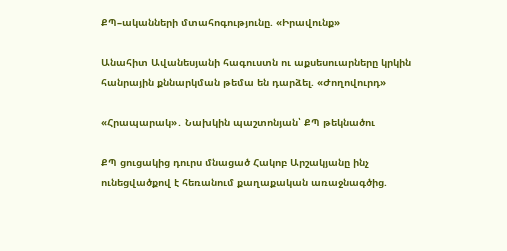ՔՊ–ականների մտահոգությունը. «Իրավունք»

Անահիտ Ավանեսյանի հագուստն ու աքսեսուարները կրկին հանրային քննարկման թեմա են դարձել. «Ժողովուրդ»

«Հրապարակ»․ Նախկին պաշտոնյան՝ ՔՊ թեկնածու

ՔՊ ցուցակից դուրս մնացած Հակոբ Արշակյանը ինչ ունեցվածքով է հեռանում քաղաքական առաջնագծից.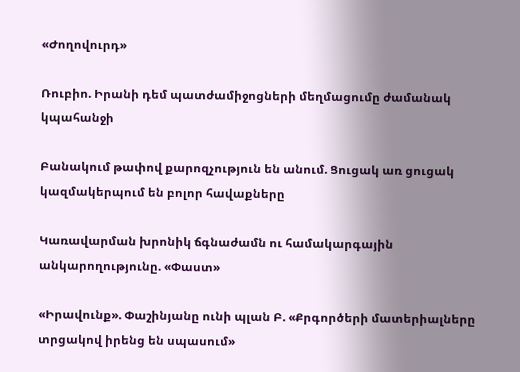«Ժողովուրդ»

Ռուբիո. Իրանի դեմ պատժամիջոցների մեղմացումը ժամանակ կպահանջի

Բանակում թափով քարոզչություն են անում. Ցուցակ առ ցուցակ կազմակերպում են բոլոր հավաքները

Կառավարման խրոնիկ ճգնաժամն ու համակարգային անկարողությունը. «Փաստ»

«Իրավունք». Փաշինյանը ունի պլան Բ. «Քրգործերի մատերիալները տրցակով իրենց են սպասում»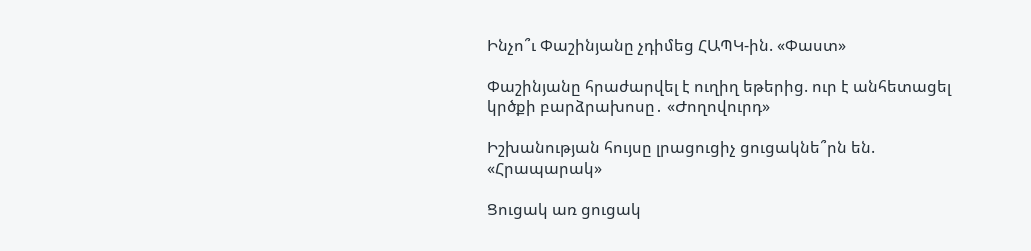Ինչո՞ւ Փաշինյանը չդիմեց ՀԱՊԿ-ին. «Փաստ»

Փաշինյանը հրաժարվել է ուղիղ եթերից. ուր է անհետացել կրծքի բարձրախոսը․ «Ժողովուրդ»

Իշխանության հույսը լրացուցիչ ցուցակնե՞րն են. «Հրապարակ»

Ցուցակ առ ցուցակ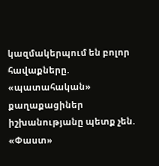կազմակերպում են բոլոր հավաքները. «պատահական» քաղաքացիներ իշխանությանը պետք չեն. «Փաստ»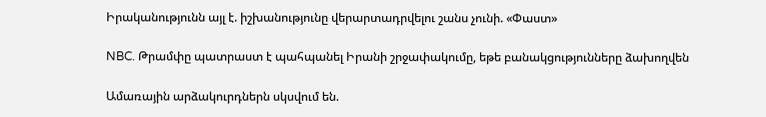Իրականությունն այլ է. իշխանությունը վերարտադրվելու շանս չունի. «Փաստ»

NBC. Թրամփը պատրաստ է պահպանել Իրանի շրջափակումը, եթե բանակցությունները ձախողվեն

Ամառային արձակուրդներն սկսվում են.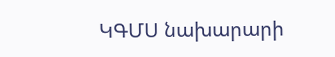ԿԳՄՍ նախարարի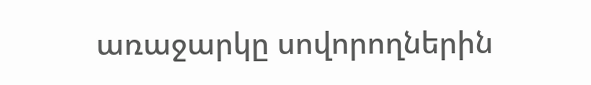առաջարկը սովորողներին